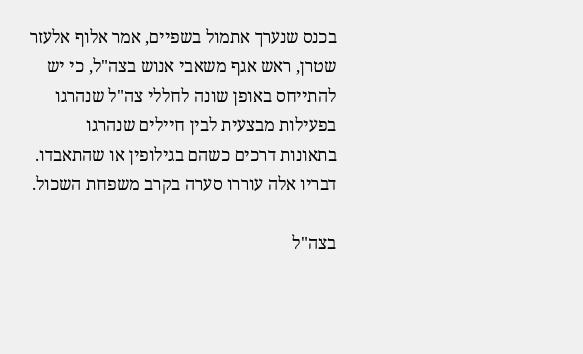בכנס שנערך אתמול בשפיים, אמר אלוף אלעזר שטרן, ראש אגף משאבי אנוש בצה"ל, כי יש להתייחס באופן שונה לחללי צה"ל שנהרגו בפעילות מבצעית לבין חיילים שנהרגו בתאונות דרכים כשהם בגילופין או שהתאבדו. דבריו אלה עוררו סערה בקרב משפחת השכול.

בצה"ל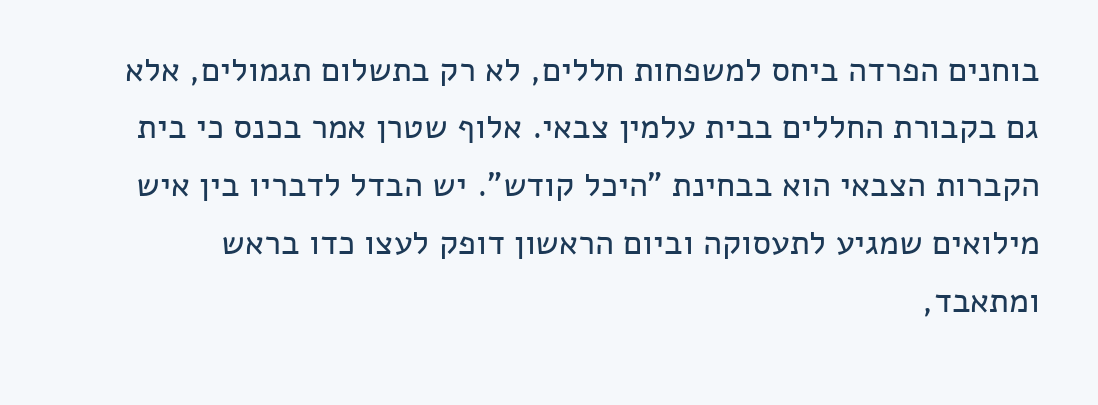בוחנים הפרדה ביחס למשפחות חללים, לא רק בתשלום תגמולים, אלא גם בקבורת החללים בבית עלמין צבאי. אלוף שטרן אמר בכנס כי בית הקברות הצבאי הוא בבחינת "היכל קודש". יש הבדל לדבריו בין איש מילואים שמגיע לתעסוקה וביום הראשון דופק לעצו כדו בראש ומתאבד,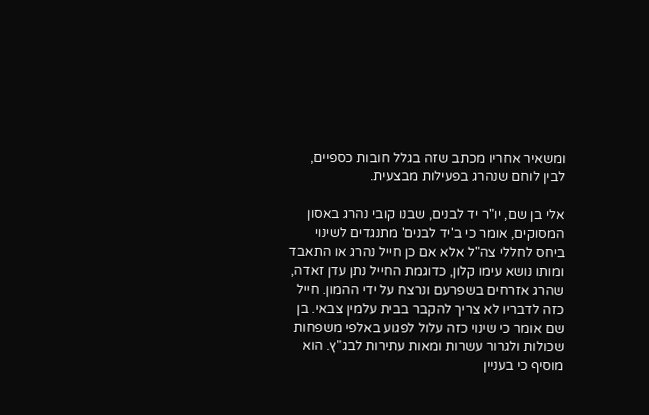ומשאיר אחריו מכתב שזה בגלל חובות כספיים, לבין לוחם שנהרג בפעילות מבצעית.

אלי בן שם, יו"ר יד לבנים, שבנו קובי נהרג באסון המסוקים, אומר כי ב'יד לבנים' מתנגדים לשינוי ביחס לחללי צה"ל אלא אם כן חייל נהרג או התאבד ומותו נושא עימו קלון, כדוגמת החייל נתן עדן זאדה, שהרג אזרחים בשפרעם ונרצח על ידי ההמון. חייל כזה לדבריו לא צריך להקבר בבית עלמין צבאי. בן שם אומר כי שינוי כזה עלול לפגוע באלפי משפחות שכולות ולגרור עשרות ומאות עתירות לבג"ץ. הוא מוסיף כי בעניין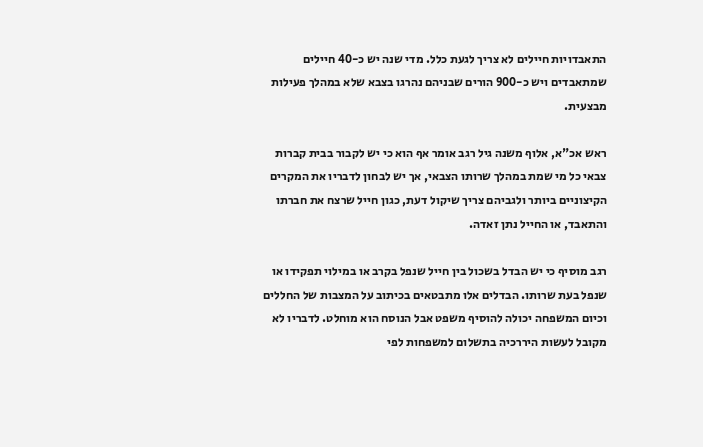התאבדויות חיילים לא צריך לגעת כלל. מדי שנה יש כ-40 חיילים שמתאבדים ויש כ-900 הורים שבניהם נהרגו בצבא שלא במהלך פעילות מבצעית.

ראש אכ"א, אלוף משנה גיל רגב אומר אף הוא כי יש לקבור בבית קברות צבאי כל מי שמת במהלך שרותו הצבאי, אך יש לבחון לדבריו את המקרים הקיצוניים ביותר ולגביהם צריך שיקול דעת, כגון חייל שרצח את חברתו והתאבד, או החייל נתן זאדה.

רגב מוסיף כי יש הבדל בשכול בין חייל שנפל בקרב או במילוי תפקידו או שנפל בעת שרותו. הבדלים אלו מתבטאים בכיתוב על המצבות של החללים וכיום המשפחה יכולה להוסיף משפט אבל הנוסח הוא מוחלט. לדבריו לא מקובל לעשות היררכיה בתשלום למשפחות לפי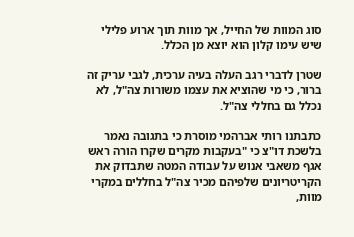סוג המוות של החייל, אך מוות תוך ארוע פלילי שיש עימו קלון הוא יוצא מן הכלל.

שטרן לדברי רגב העלה בעיה ערכית, לגבי עריק זה ברור, כי מי שהוציא את עצמו משורות צה"ל, לא נכלל גם בחללי צה"ל.

כתבתנו רותי אברהמי מוסרת כי בתגובה נאמר בלשכת דו"צ כי "בעקבות מקרים שקרו הורה ראש אגף משאבי אנוש על עבודה המטה שתבדוק את הקריטריונים שלפיהם מכיר צה"ל בחללים במקרי מוות,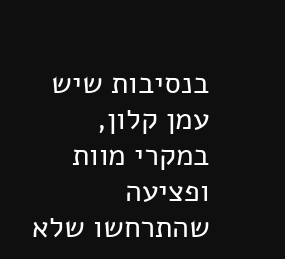בנסיבות שיש עמן קלון, במקרי מוות ופציעה שהתרחשו שלא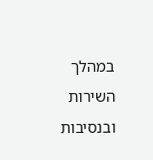במהלך השירות ובנסיבות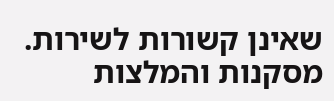שאינן קשורות לשירות. מסקנות והמלצות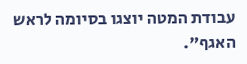עבודת המטה יוצגו בסיומה לראש האגף".